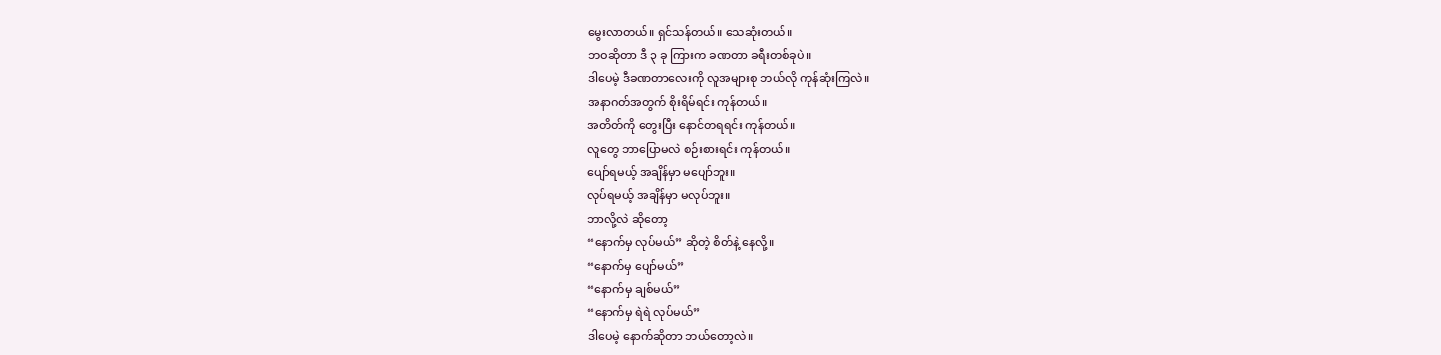မွေးလာတယ်။ ရှင်သန်တယ်။ သေဆုံးတယ်။
ဘဝဆိုတာ ဒီ ၃ ခု ကြားက ခဏတာ ခရီးတစ်ခုပဲ။
ဒါပေမဲ့ ဒီခဏတာလေးကို လူအများစု ဘယ်လို ကုန်ဆုံးကြလဲ။
အနာဂတ်အတွက် စိုးရိမ်ရင်း ကုန်တယ်။
အတိတ်ကို တွေးပြီး နောင်တရရင်း ကုန်တယ်။
လူတွေ ဘာပြောမလဲ စဉ်းစားရင်း ကုန်တယ်။
ပျော်ရမယ့် အချိန်မှာ မပျော်ဘူး။
လုပ်ရမယ့် အချိန်မှာ မလုပ်ဘူး။
ဘာလို့လဲ ဆိုတော့
“နောက်မှ လုပ်မယ်” ဆိုတဲ့ စိတ်နဲ့ နေလို့။
“နောက်မှ ပျော်မယ်”
“နောက်မှ ချစ်မယ်”
“နောက်မှ ရဲရဲ လုပ်မယ်”
ဒါပေမဲ့ နောက်ဆိုတာ ဘယ်တော့လဲ။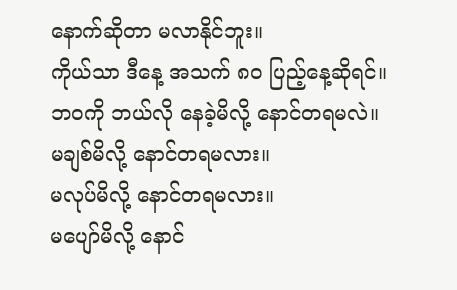နောက်ဆိုတာ မလာနိုင်ဘူး။
ကိုယ်သာ ဒီနေ့ အသက် ၈၀ ပြည့်နေ့ဆိုရင်။
ဘဝကို ဘယ်လို နေခဲ့မိလို့ နောင်တရမလဲ။
မချစ်မိလို့ နောင်တရမလား။
မလုပ်မိလို့ နောင်တရမလား။
မပျော်မိလို့ နောင်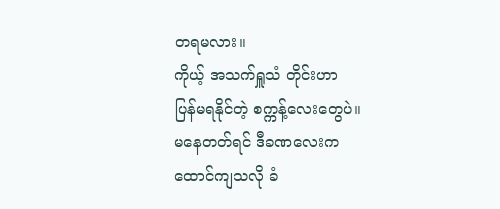တရမလား။
ကိုယ့် အသက်ရှူသံ တိုင်းဟာ
ပြန်မရနိုင်တဲ့ စက္ကန့်လေးတွေပဲ။
မနေတတ်ရင် ဒီခဏလေးက
ထောင်ကျသလို ခံ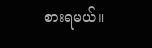စားရမယ်။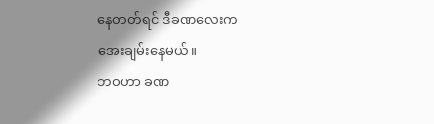နေတတ်ရင် ဒီခဏလေးက
အေးချမ်းနေမယ်။
ဘဝဟာ ခဏ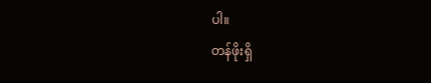ပါ။
တန်ဖိုးရှိ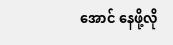အောင် နေဖို့လို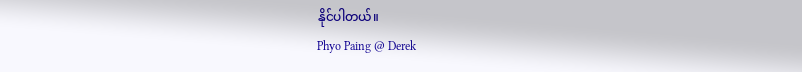နိုင်ပါတယ်။
Phyo Paing @ Derek